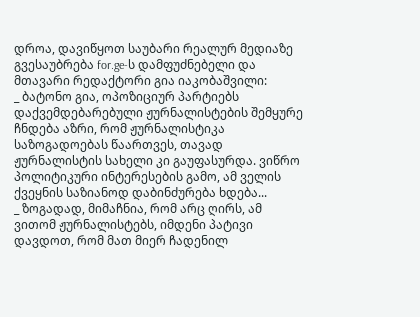დროა, დავიწყოთ საუბარი რეალურ მედიაზე
გვესაუბრება for.ge-ს დამფუძნებელი და მთავარი რედაქტორი გია იაკობაშვილი:
_ ბატონო გია, ოპოზიციურ პარტიებს დაქვემდებარებული ჟურნალისტების შემყურე ჩნდება აზრი, რომ ჟურნალისტიკა საზოგადოებას წაართვეს, თავად ჟურნალისტის სახელი კი გაუფასურდა. ვიწრო პოლიტიკური ინტერესების გამო, ამ ველის ქვეყნის საზიანოდ დაბინძურება ხდება...
_ ზოგადად, მიმაჩნია, რომ არც ღირს, ამ ვითომ ჟურნალისტებს, იმდენი პატივი დავდოთ, რომ მათ მიერ ჩადენილ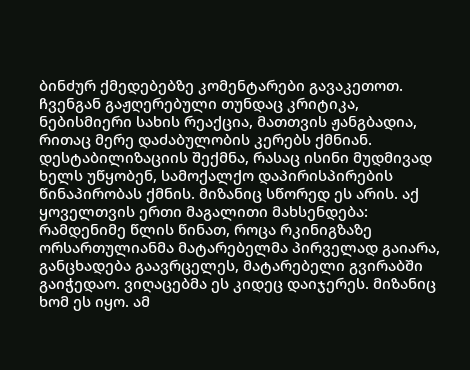ბინძურ ქმედებებზე კომენტარები გავაკეთოთ. ჩვენგან გაჟღერებული თუნდაც კრიტიკა, ნებისმიერი სახის რეაქცია, მათთვის ჟანგბადია, რითაც მერე დაძაბულობის კერებს ქმნიან. დესტაბილიზაციის შექმნა, რასაც ისინი მუდმივად ხელს უწყობენ, სამოქალქო დაპირისპირების წინაპირობას ქმნის. მიზანიც სწორედ ეს არის. აქ ყოველთვის ერთი მაგალითი მახსენდება: რამდენიმე წლის წინათ, როცა რკინიგზაზე ორსართულიანმა მატარებელმა პირველად გაიარა, განცხადება გაავრცელეს, მატარებელი გვირაბში გაიჭედაო. ვიღაცებმა ეს კიდეც დაიჯერეს. მიზანიც ხომ ეს იყო. ამ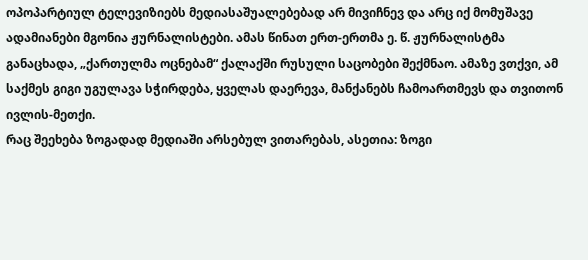ოპოპარტიულ ტელევიზიებს მედიასაშუალებებად არ მივიჩნევ და არც იქ მომუშავე ადამიანები მგონია ჟურნალისტები. ამას წინათ ერთ-ერთმა ე. წ. ჟურნალისტმა განაცხადა, „ქართულმა ოცნებამ“ ქალაქში რუსული საცობები შექმნაო. ამაზე ვთქვი, ამ საქმეს გიგი უგულავა სჭირდება, ყველას დაერევა, მანქანებს ჩამოართმევს და თვითონ ივლის-მეთქი.
რაც შეეხება ზოგადად მედიაში არსებულ ვითარებას, ასეთია: ზოგი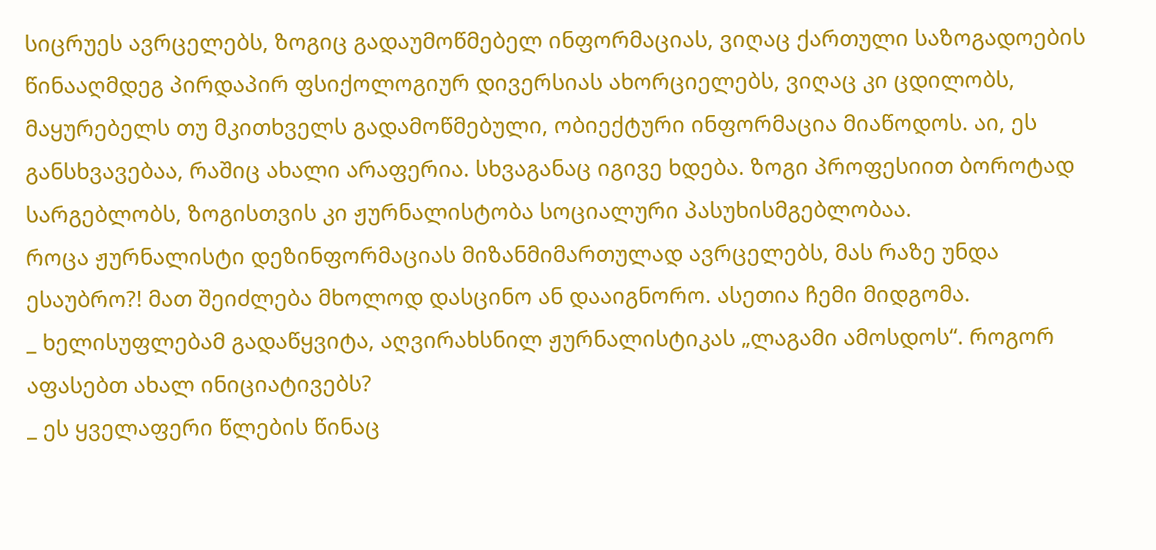სიცრუეს ავრცელებს, ზოგიც გადაუმოწმებელ ინფორმაციას, ვიღაც ქართული საზოგადოების წინააღმდეგ პირდაპირ ფსიქოლოგიურ დივერსიას ახორციელებს, ვიღაც კი ცდილობს, მაყურებელს თუ მკითხველს გადამოწმებული, ობიექტური ინფორმაცია მიაწოდოს. აი, ეს განსხვავებაა, რაშიც ახალი არაფერია. სხვაგანაც იგივე ხდება. ზოგი პროფესიით ბოროტად სარგებლობს, ზოგისთვის კი ჟურნალისტობა სოციალური პასუხისმგებლობაა.
როცა ჟურნალისტი დეზინფორმაციას მიზანმიმართულად ავრცელებს, მას რაზე უნდა ესაუბრო?! მათ შეიძლება მხოლოდ დასცინო ან დააიგნორო. ასეთია ჩემი მიდგომა.
_ ხელისუფლებამ გადაწყვიტა, აღვირახსნილ ჟურნალისტიკას „ლაგამი ამოსდოს“. როგორ აფასებთ ახალ ინიციატივებს?
_ ეს ყველაფერი წლების წინაც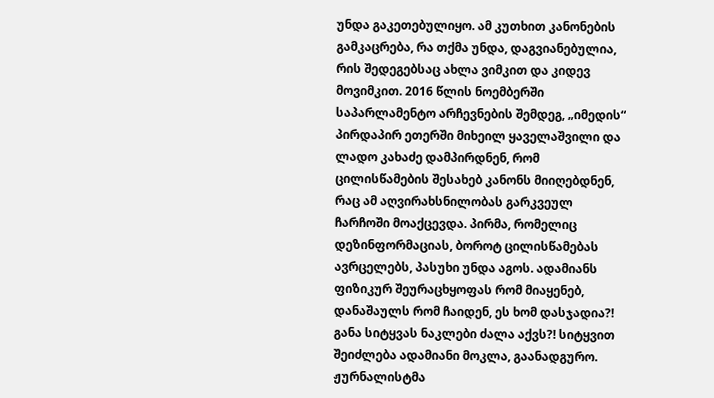უნდა გაკეთებულიყო. ამ კუთხით კანონების გამკაცრება, რა თქმა უნდა, დაგვიანებულია, რის შედეგებსაც ახლა ვიმკით და კიდევ მოვიმკით. 2016 წლის ნოემბერში საპარლამენტო არჩევნების შემდეგ, „იმედის“ პირდაპირ ეთერში მიხეილ ყაველაშვილი და ლადო კახაძე დამპირდნენ, რომ ცილისწამების შესახებ კანონს მიიღებდნენ, რაც ამ აღვირახსნილობას გარკვეულ ჩარჩოში მოაქცევდა. პირმა, რომელიც დეზინფორმაციას, ბოროტ ცილისწამებას ავრცელებს, პასუხი უნდა აგოს. ადამიანს ფიზიკურ შეურაცხყოფას რომ მიაყენებ, დანაშაულს რომ ჩაიდენ, ეს ხომ დასჯადია?! განა სიტყვას ნაკლები ძალა აქვს?! სიტყვით შეიძლება ადამიანი მოკლა, გაანადგურო. ჟურნალისტმა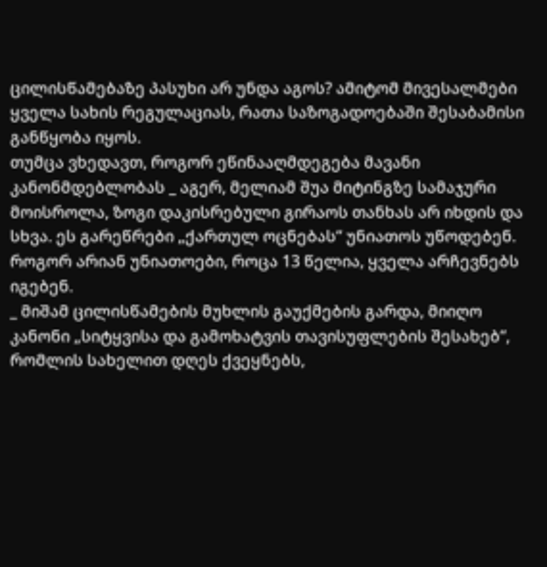ცილისწამებაზე პასუხი არ უნდა აგოს? ამიტომ მივესალმები ყველა სახის რეგულაციას, რათა საზოგადოებაში შესაბამისი განწყობა იყოს.
თუმცა ვხედავთ, როგორ ეწინააღმდეგება მავანი კანონმდებლობას _ აგერ, მელიამ შუა მიტინგზე სამაჯური მოისროლა, ზოგი დაკისრებული გირაოს თანხას არ იხდის და სხვა. ეს გარეწრები „ქართულ ოცნებას“ უნიათოს უწოდებენ. როგორ არიან უნიათოები, როცა 13 წელია, ყველა არჩევნებს იგებენ.
_ მიშამ ცილისწამების მუხლის გაუქმების გარდა, მიიღო კანონი „სიტყვისა და გამოხატვის თავისუფლების შესახებ“, რომლის სახელით დღეს ქვეყნებს,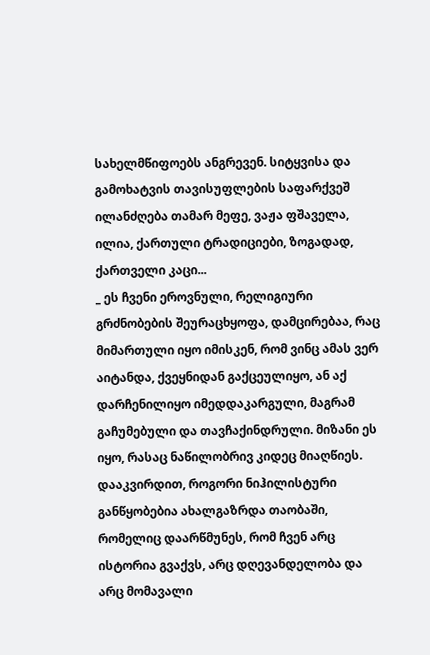სახელმწიფოებს ანგრევენ. სიტყვისა და გამოხატვის თავისუფლების საფარქვეშ ილანძღება თამარ მეფე, ვაჟა ფშაველა, ილია, ქართული ტრადიციები, ზოგადად, ქართველი კაცი...
_ ეს ჩვენი ეროვნული, რელიგიური გრძნობების შეურაცხყოფა, დამცირებაა, რაც მიმართული იყო იმისკენ, რომ ვინც ამას ვერ აიტანდა, ქვეყნიდან გაქცეულიყო, ან აქ დარჩენილიყო იმედდაკარგული, მაგრამ გაჩუმებული და თავჩაქინდრული. მიზანი ეს იყო, რასაც ნაწილობრივ კიდეც მიაღწიეს. დააკვირდით, როგორი ნიჰილისტური განწყობებია ახალგაზრდა თაობაში, რომელიც დაარწმუნეს, რომ ჩვენ არც ისტორია გვაქვს, არც დღევანდელობა და არც მომავალი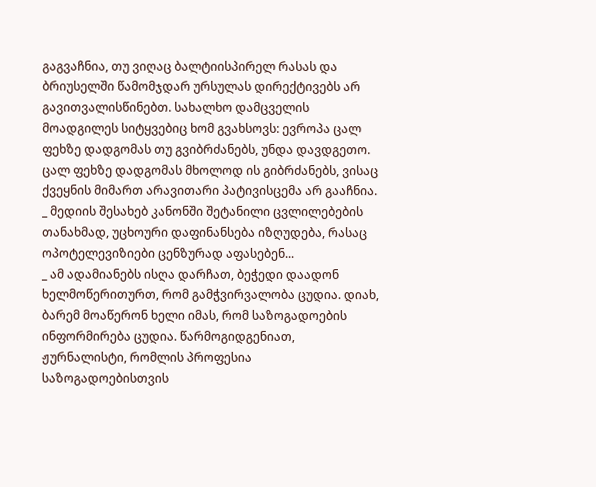გაგვაჩნია, თუ ვიღაც ბალტიისპირელ რასას და ბრიუსელში წამომჯდარ ურსულას დირექტივებს არ გავითვალისწინებთ. სახალხო დამცველის მოადგილეს სიტყვებიც ხომ გვახსოვს: ევროპა ცალ ფეხზე დადგომას თუ გვიბრძანებს, უნდა დავდგეთო. ცალ ფეხზე დადგომას მხოლოდ ის გიბრძანებს, ვისაც ქვეყნის მიმართ არავითარი პატივისცემა არ გააჩნია.
_ მედიის შესახებ კანონში შეტანილი ცვლილებების თანახმად, უცხოური დაფინანსება იზღუდება, რასაც ოპოტელევიზიები ცენზურად აფასებენ...
_ ამ ადამიანებს ისღა დარჩათ, ბეჭედი დაადონ ხელმოწერითურთ, რომ გამჭვირვალობა ცუდია. დიახ, ბარემ მოაწერონ ხელი იმას, რომ საზოგადოების ინფორმირება ცუდია. წარმოგიდგენიათ, ჟურნალისტი, რომლის პროფესია საზოგადოებისთვის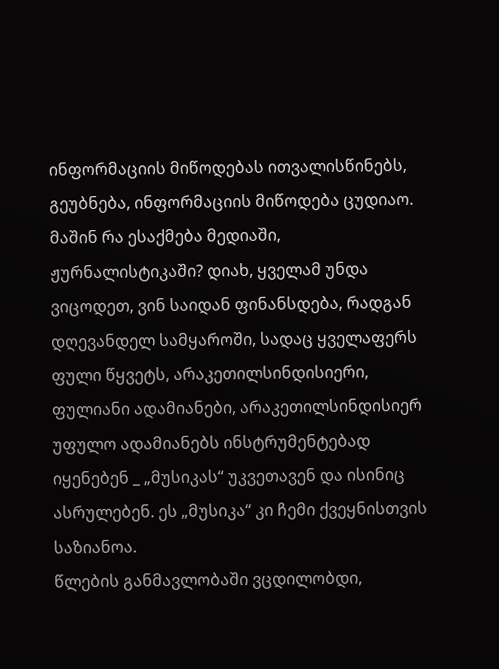ინფორმაციის მიწოდებას ითვალისწინებს, გეუბნება, ინფორმაციის მიწოდება ცუდიაო. მაშინ რა ესაქმება მედიაში, ჟურნალისტიკაში? დიახ, ყველამ უნდა ვიცოდეთ, ვინ საიდან ფინანსდება, რადგან დღევანდელ სამყაროში, სადაც ყველაფერს ფული წყვეტს, არაკეთილსინდისიერი, ფულიანი ადამიანები, არაკეთილსინდისიერ უფულო ადამიანებს ინსტრუმენტებად იყენებენ _ „მუსიკას“ უკვეთავენ და ისინიც ასრულებენ. ეს „მუსიკა“ კი ჩემი ქვეყნისთვის საზიანოა.
წლების განმავლობაში ვცდილობდი,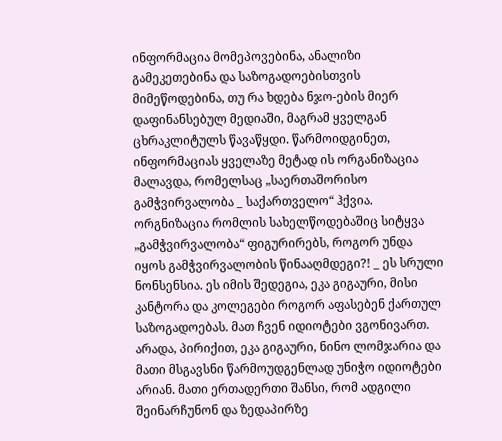ინფორმაცია მომეპოვებინა, ანალიზი გამეკეთებინა და საზოგადოებისთვის მიმეწოდებინა, თუ რა ხდება ნჯო-ების მიერ დაფინანსებულ მედიაში, მაგრამ ყველგან ცხრაკლიტულს წავაწყდი. წარმოიდგინეთ, ინფორმაციას ყველაზე მეტად ის ორგანიზაცია მალავდა, რომელსაც „საერთაშორისო გამჭვირვალობა _ საქართველო“ ჰქვია. ორგნიზაცია რომლის სახელწოდებაშიც სიტყვა „გამჭვირვალობა“ ფიგურირებს, როგორ უნდა იყოს გამჭვირვალობის წინააღმდეგი?! _ ეს სრული ნონსენსია. ეს იმის შედეგია, ეკა გიგაური, მისი კანტორა და კოლეგები როგორ აფასებენ ქართულ საზოგადოებას. მათ ჩვენ იდიოტები ვგონივართ. არადა, პირიქით, ეკა გიგაური, ნინო ლომჯარია და მათი მსგავსნი წარმოუდგენლად უნიჭო იდიოტები არიან. მათი ერთადერთი შანსი, რომ ადგილი შეინარჩუნონ და ზედაპირზე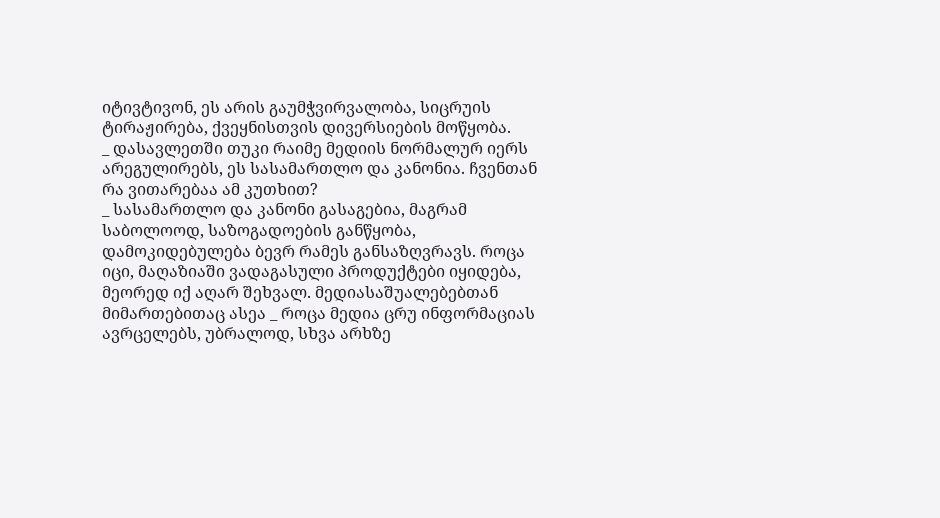იტივტივონ, ეს არის გაუმჭვირვალობა, სიცრუის ტირაჟირება, ქვეყნისთვის დივერსიების მოწყობა.
_ დასავლეთში თუკი რაიმე მედიის ნორმალურ იერს არეგულირებს, ეს სასამართლო და კანონია. ჩვენთან რა ვითარებაა ამ კუთხით?
_ სასამართლო და კანონი გასაგებია, მაგრამ საბოლოოდ, საზოგადოების განწყობა, დამოკიდებულება ბევრ რამეს განსაზღვრავს. როცა იცი, მაღაზიაში ვადაგასული პროდუქტები იყიდება, მეორედ იქ აღარ შეხვალ. მედიასაშუალებებთან მიმართებითაც ასეა _ როცა მედია ცრუ ინფორმაციას ავრცელებს, უბრალოდ, სხვა არხზე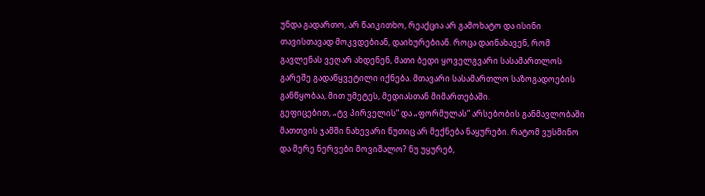უნდა გადართო, არ წაიკითხო, რეაქცია არ გამოხატო და ისინი თავისთავად მოკვდებიან, დაიხურებიან. როცა დაინახავენ, რომ გავლენას ვეღარ ახდენენ, მათი ბედი ყოველგვარი სასამართლოს გარეშე გადაწყვეტილი იქნება. მთავარი სასამართლო საზოგადოების განწყობაა, მით უმეტეს, მედიასთან მიმართებაში.
გეფიცებით, „ტვ პირველის“ და „ფორმულას“ არსებობის განმავლობაში მათთვის ჯამში ნახევარი წუთიც არ მექნება ნაყურები. რატომ ვუსმინო და მერე ნერვები მოვიშალო? ნუ უყურებ,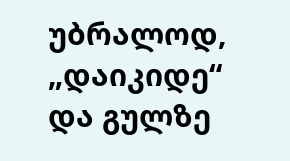უბრალოდ, „დაიკიდე“ და გულზე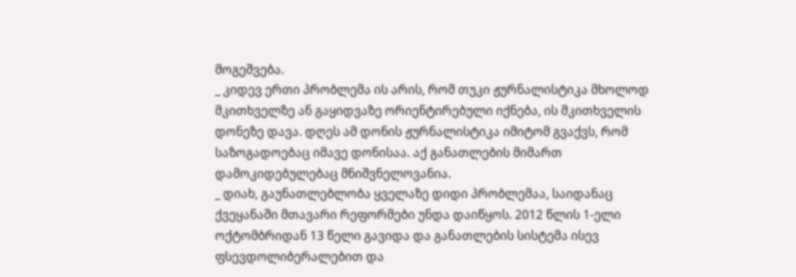მოგეშვება.
_ კიდევ ერთი პრობლემა ის არის, რომ თუკი ჟურნალისტიკა მხოლოდ მკითხველზე ან გაყიდვაზე ორიენტირებული იქნება, ის მკითხველის დონეზე დავა. დღეს ამ დონის ჟურნალისტიკა იმიტომ გვაქვს, რომ საზოგადოებაც იმავე დონისაა. აქ განათლების მიმართ დამოკიდებულებაც მნიშვნელოვანია.
_ დიახ, გაუნათლებლობა ყველაზე დიდი პრობლემაა, საიდანაც ქვეყანაში მთავარი რეფორმები უნდა დაიწყოს. 2012 წლის 1-ელი ოქტომბრიდან 13 წელი გავიდა და განათლების სისტემა ისევ ფსევდოლიბერალებით და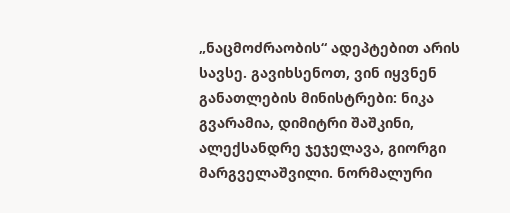„ნაცმოძრაობის“ ადეპტებით არის სავსე. გავიხსენოთ, ვინ იყვნენ განათლების მინისტრები: ნიკა გვარამია, დიმიტრი შაშკინი, ალექსანდრე ჯეჯელავა, გიორგი მარგველაშვილი. ნორმალური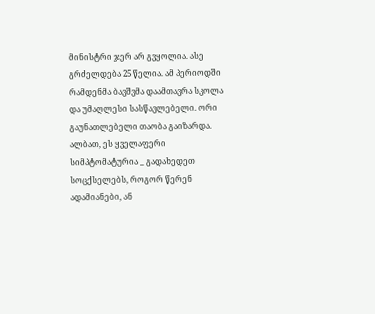მინისტრი ჯერ არ გვყოლია. ასე გრძელდება 25 წელია. ამ პერიოდში რამდენმა ბავშვმა დაამთავრა სკოლა და უმაღლესი სასწავლებელი. ორი გაუნათლებელი თაობა გაიზარდა. ალბათ, ეს ყველაფერი სიმპტომატურია _ გადახედეთ სოცქსელებს, როგორ წერენ ადამიანები, ან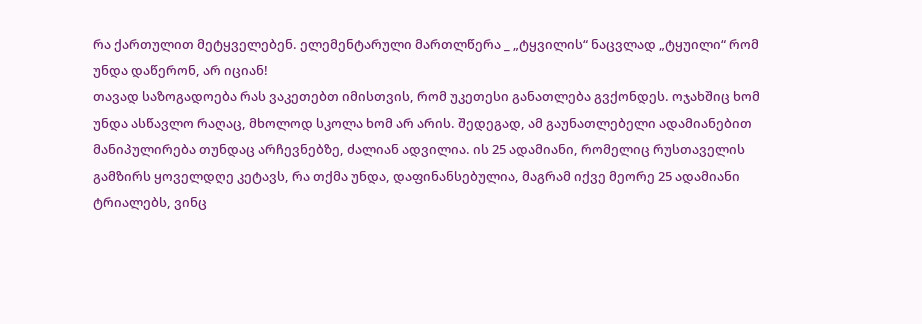რა ქართულით მეტყველებენ. ელემენტარული მართლწერა _ „ტყვილის“ ნაცვლად „ტყუილი“ რომ უნდა დაწერონ, არ იციან!
თავად საზოგადოება რას ვაკეთებთ იმისთვის, რომ უკეთესი განათლება გვქონდეს. ოჯახშიც ხომ უნდა ასწავლო რაღაც, მხოლოდ სკოლა ხომ არ არის. შედეგად, ამ გაუნათლებელი ადამიანებით მანიპულირება თუნდაც არჩევნებზე, ძალიან ადვილია. ის 25 ადამიანი, რომელიც რუსთაველის გამზირს ყოველდღე კეტავს, რა თქმა უნდა, დაფინანსებულია, მაგრამ იქვე მეორე 25 ადამიანი ტრიალებს, ვინც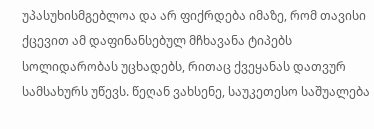უპასუხისმგებლოა და არ ფიქრდება იმაზე, რომ თავისი ქცევით ამ დაფინანსებულ მჩხავანა ტიპებს სოლიდარობას უცხადებს, რითაც ქვეყანას დათვურ სამსახურს უწევს. წეღან ვახსენე, საუკეთესო საშუალება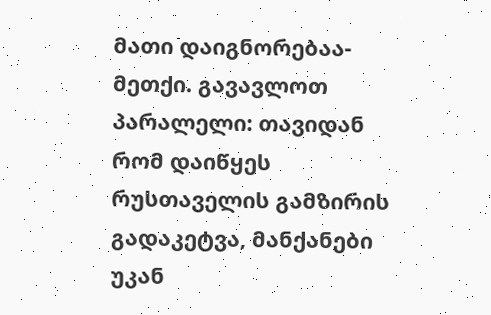მათი დაიგნორებაა-მეთქი. გავავლოთ პარალელი: თავიდან რომ დაიწყეს რუსთაველის გამზირის გადაკეტვა, მანქანები უკან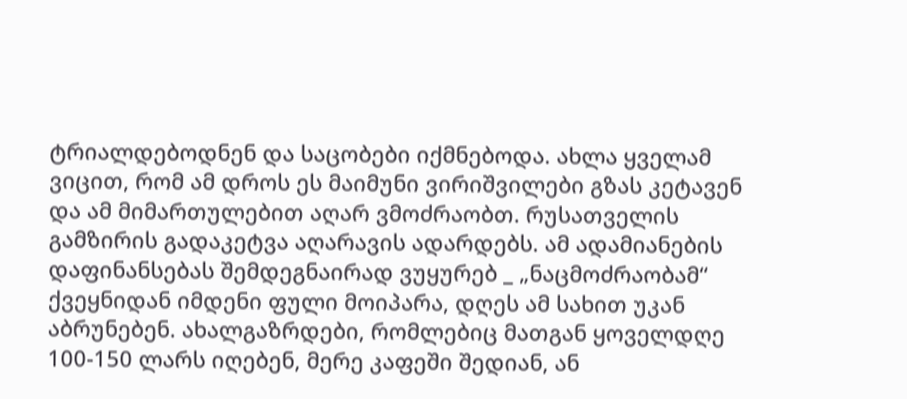ტრიალდებოდნენ და საცობები იქმნებოდა. ახლა ყველამ ვიცით, რომ ამ დროს ეს მაიმუნი ვირიშვილები გზას კეტავენ და ამ მიმართულებით აღარ ვმოძრაობთ. რუსათველის გამზირის გადაკეტვა აღარავის ადარდებს. ამ ადამიანების დაფინანსებას შემდეგნაირად ვუყურებ _ „ნაცმოძრაობამ“ ქვეყნიდან იმდენი ფული მოიპარა, დღეს ამ სახით უკან აბრუნებენ. ახალგაზრდები, რომლებიც მათგან ყოველდღე 100-150 ლარს იღებენ, მერე კაფეში შედიან, ან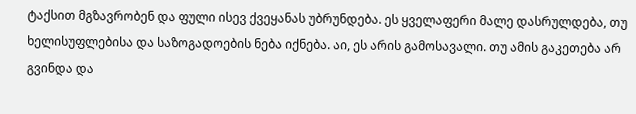ტაქსით მგზავრობენ და ფული ისევ ქვეყანას უბრუნდება. ეს ყველაფერი მალე დასრულდება, თუ ხელისუფლებისა და საზოგადოების ნება იქნება. აი, ეს არის გამოსავალი. თუ ამის გაკეთება არ გვინდა და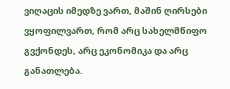ვიღაცის იმედზე ვართ, მაშინ ღირსები ვყოფილვართ, რომ არც სახელმწიფო გვქონდეს, არც ეკონომიკა და არც განათლება.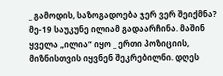_ გამოდის, საზოგადოება ჯერ ვერ შეიქმნა? მე-19 საუკუნე ილიამ გადაარჩინა. მაშინ ყველა „ილია“ იყო _ ერთი პოზიციის, მიზნისთვის იყვნენ შეკრებილნი. დღეს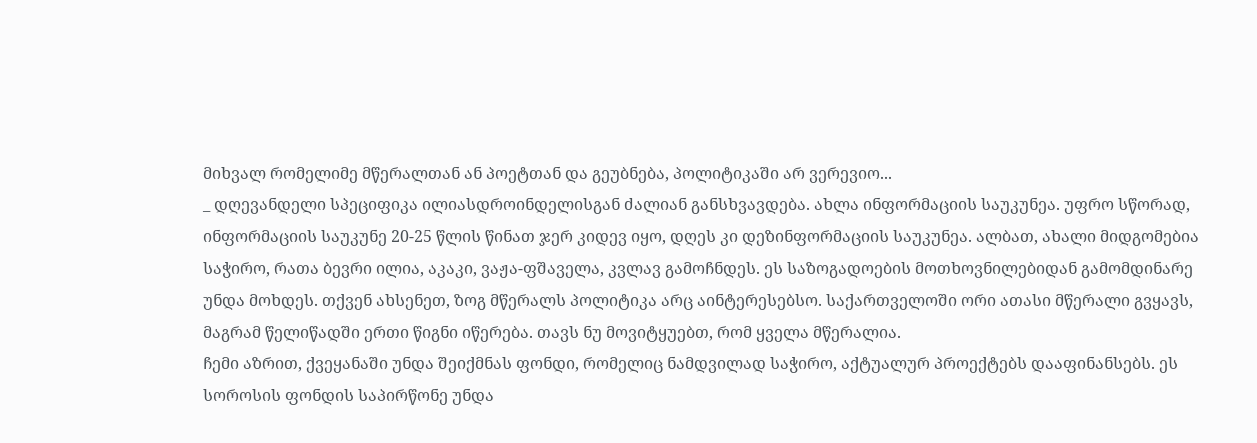მიხვალ რომელიმე მწერალთან ან პოეტთან და გეუბნება, პოლიტიკაში არ ვერევიო...
_ დღევანდელი სპეციფიკა ილიასდროინდელისგან ძალიან განსხვავდება. ახლა ინფორმაციის საუკუნეა. უფრო სწორად, ინფორმაციის საუკუნე 20-25 წლის წინათ ჯერ კიდევ იყო, დღეს კი დეზინფორმაციის საუკუნეა. ალბათ, ახალი მიდგომებია საჭირო, რათა ბევრი ილია, აკაკი, ვაჟა-ფშაველა, კვლავ გამოჩნდეს. ეს საზოგადოების მოთხოვნილებიდან გამომდინარე უნდა მოხდეს. თქვენ ახსენეთ, ზოგ მწერალს პოლიტიკა არც აინტერესებსო. საქართველოში ორი ათასი მწერალი გვყავს, მაგრამ წელიწადში ერთი წიგნი იწერება. თავს ნუ მოვიტყუებთ, რომ ყველა მწერალია.
ჩემი აზრით, ქვეყანაში უნდა შეიქმნას ფონდი, რომელიც ნამდვილად საჭირო, აქტუალურ პროექტებს დააფინანსებს. ეს სოროსის ფონდის საპირწონე უნდა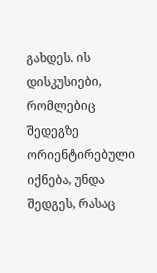გახდეს. ის დისკუსიები, რომლებიც შედეგზე ორიენტირებული იქნება, უნდა შედგეს, რასაც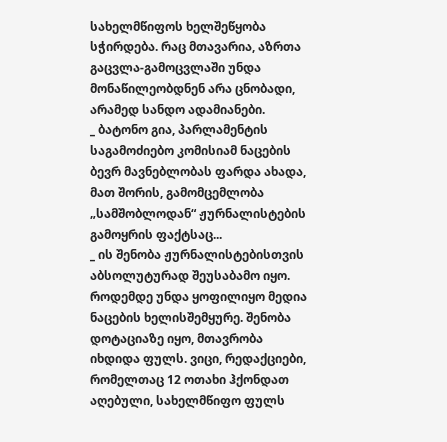სახელმწიფოს ხელშეწყობა სჭირდება. რაც მთავარია, აზრთა გაცვლა-გამოცვლაში უნდა მონაწილეობდნენ არა ცნობადი, არამედ სანდო ადამიანები.
_ ბატონო გია, პარლამენტის საგამოძიებო კომისიამ ნაცების ბევრ მავნებლობას ფარდა ახადა, მათ შორის, გამომცემლობა „სამშობლოდან“ ჟურნალისტების გამოყრის ფაქტსაც...
_ ის შენობა ჟურნალისტებისთვის აბსოლუტურად შეუსაბამო იყო. როდემდე უნდა ყოფილიყო მედია ნაცების ხელისშემყურე. შენობა დოტაციაზე იყო, მთავრობა იხდიდა ფულს. ვიცი, რედაქციები, რომელთაც 12 ოთახი ჰქონდათ აღებული, სახელმწიფო ფულს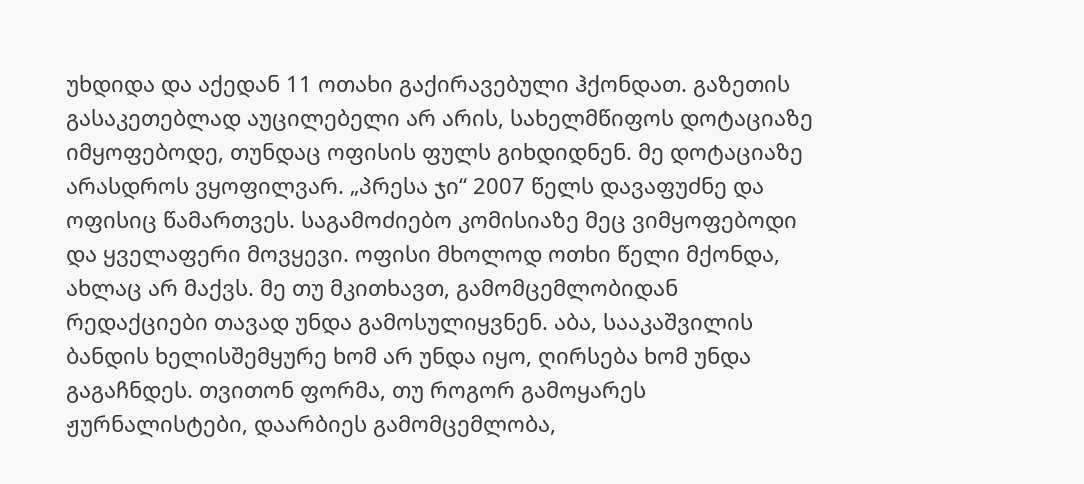უხდიდა და აქედან 11 ოთახი გაქირავებული ჰქონდათ. გაზეთის გასაკეთებლად აუცილებელი არ არის, სახელმწიფოს დოტაციაზე იმყოფებოდე, თუნდაც ოფისის ფულს გიხდიდნენ. მე დოტაციაზე არასდროს ვყოფილვარ. „პრესა ჯი“ 2007 წელს დავაფუძნე და ოფისიც წამართვეს. საგამოძიებო კომისიაზე მეც ვიმყოფებოდი და ყველაფერი მოვყევი. ოფისი მხოლოდ ოთხი წელი მქონდა, ახლაც არ მაქვს. მე თუ მკითხავთ, გამომცემლობიდან რედაქციები თავად უნდა გამოსულიყვნენ. აბა, სააკაშვილის ბანდის ხელისშემყურე ხომ არ უნდა იყო, ღირსება ხომ უნდა გაგაჩნდეს. თვითონ ფორმა, თუ როგორ გამოყარეს ჟურნალისტები, დაარბიეს გამომცემლობა,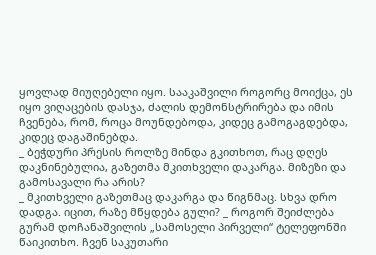ყოვლად მიუღებელი იყო. სააკაშვილი როგორც მოიქცა, ეს იყო ვიღაცების დასჯა, ძალის დემონსტრირება და იმის ჩვენება, რომ, როცა მოუნდებოდა, კიდეც გამოგაგდებდა, კიდეც დაგაშინებდა.
_ ბეჭდური პრესის როლზე მინდა გკითხოთ, რაც დღეს დაკნინებულია, გაზეთმა მკითხველი დაკარგა. მიზეზი და გამოსავალი რა არის?
_ მკითხველი გაზეთმაც დაკარგა და წიგნმაც. სხვა დრო დადგა. იცით, რაზე მწყდება გული? _ როგორ შეიძლება გურამ დოჩანაშვილის „სამოსელი პირველი“ ტელეფონში წაიკითხო. ჩვენ საკუთარი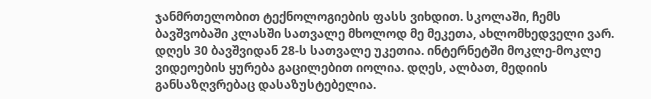ჯანმრთელობით ტექნოლოგიების ფასს ვიხდით. სკოლაში, ჩემს ბავშვობაში კლასში სათვალე მხოლოდ მე მეკეთა, ახლომხედველი ვარ. დღეს 30 ბავშვიდან 28-ს სათვალე უკეთია. ინტერნეტში მოკლე-მოკლე ვიდეოების ყურება გაცილებით იოლია. დღეს, ალბათ, მედიის განსაზღვრებაც დასაზუსტებელია.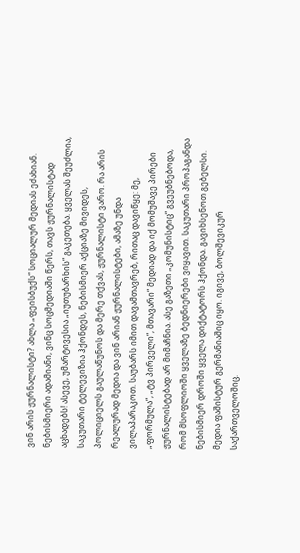ვინ არის ჟურნალისტი? ახლა „ფეისბუქს“ სოციალურ მედიას ეძახიან. ნებისმიერი ადამიანი, ვინც სოცმედიაში წერს, თავს ჟურნალისტად აცხადებს! ასევე, უმარტივესია „იუთუბარხის“ გაკეთება. ყველას შეუძლია, საკუთარი ტელევიზია ჰქონდეს, ნებისმიერ აქციაზე მივიდეს, პოლიციელს გაულაწუნოს და მერე თქვას, ჟურნალისტი ვარო. რა არის რეალურად მედია და ვინ არიან ჟურნალისტები, ამაზე უნდა ვილაპარაკოთ. საუბარს იმით დავამთავრებ, რითაც დავიწყე: მე, „ფორმულა“, „ტვ პირველი“, მთავარი“ მედიად და იქ მომუშავე პირები ჟურნალისტებად არ მიმაჩნია. ასე გაზეთი „კომუნისტიც“ გვეუბნებოდა, რომ მსოფლიოში ყველაზე ბედნიერები ვიყავით. საკუთარი პროპაგანდა ნებისმიერ დროში ყველა დიქტატორს ჰქონდა. გავიხსენოთ გებელსი. მედია ფაშისტურ გერმანიაშიც იყო. იგივე, ბოლშევიკურ საქართველოშიც.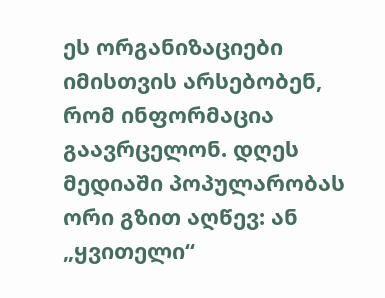ეს ორგანიზაციები იმისთვის არსებობენ, რომ ინფორმაცია გაავრცელონ. დღეს მედიაში პოპულარობას ორი გზით აღწევ: ან „ყვითელი“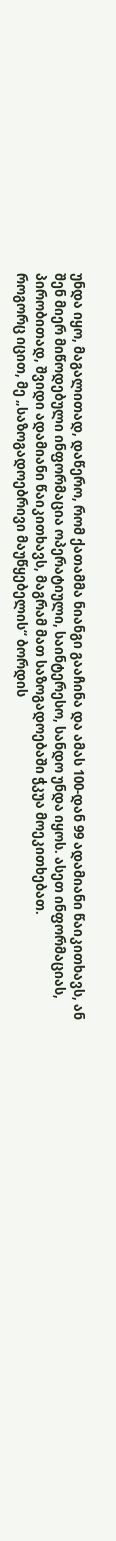უნდა იყო, მაგალითად, დაწერო, რომ ქათამმა ნიანგი გააჩინა და ამას 100-დან 99 ადამიანი წაიკითხავს, ან შენ მიერ მიწოდებული ინფორმაცია ოპერატიული, საინტერესო, სანდო უნდა იყოს. ასეთ ინფორმაციას, პირობითად, შვიდი ადამიანი წაიკითხავს, მაგრამ მათ საზოგადოებაში ჭკუა მოეკითხებათ.
როგორც იცით, მე „საზოგადოებრივი მაუწყებელის“ ბორდის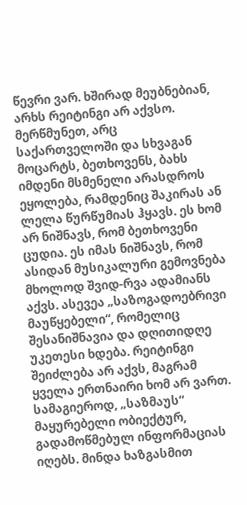წევრი ვარ. ხშირად მეუბნებიან, არხს რეიტინგი არ აქვსო. მერწმუნეთ, არც საქართველოში და სხვაგან მოცარტს, ბეთხოვენს, ბახს იმდენი მსმენელი არასდროს ეყოლება, რამდენიც შაკირას ან ლელა წურწუმიას ჰყავს. ეს ხომ არ ნიშნავს, რომ ბეთხოვენი ცუდია. ეს იმას ნიშნავს, რომ ასიდან მუსიკალური გემოვნება მხოლოდ შვიდ-რვა ადამიანს აქვს. ასევეა „საზოგადოებრივი მაუწყებელი“, რომელიც შესანიშნავია და დღითიდღე უკეთესი ხდება. რეიტინგი შეიძლება არ აქვს, მაგრამ ყველა ერთნაირი ხომ არ ვართ. სამაგიეროდ, „საზმაუს“ მაყურებელი ობიექტურ, გადამოწმებულ ინფორმაციას იღებს. მინდა ხაზგასმით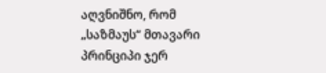აღვნიშნო, რომ „საზმაუს“ მთავარი პრინციპი ჯერ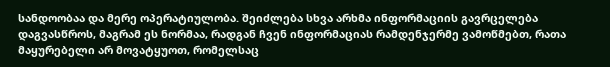სანდოობაა და მერე ოპერატიულობა. შეიძლება სხვა არხმა ინფორმაციის გავრცელება დაგვასწროს, მაგრამ ეს ნორმაა, რადგან ჩვენ ინფორმაციას რამდენჯერმე ვამოწმებთ, რათა მაყურებელი არ მოვატყუოთ, რომელსაც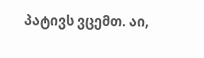პატივს ვცემთ. აი,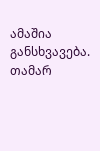ამაშია განსხვავება.
თამარ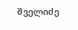შველიძე